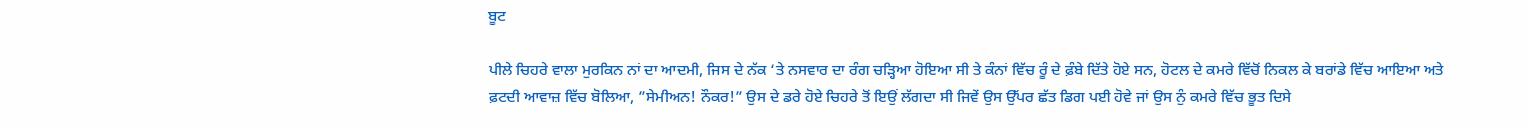ਬੂਟ

ਪੀਲੇ ਚਿਹਰੇ ਵਾਲਾ ਮੁਰਕਿਨ ਨਾਂ ਦਾ ਆਦਮੀ, ਜਿਸ ਦੇ ਨੱਕ ‘ਤੇ ਨਸਵਾਰ ਦਾ ਰੰਗ ਚੜ੍ਹਿਆ ਹੋਇਆ ਸੀ ਤੇ ਕੰਨਾਂ ਵਿੱਚ ਰੂੰ ਦੇ ਫ਼ੰਬੇ ਦਿੱਤੇ ਹੋਏ ਸਨ, ਹੋਟਲ ਦੇ ਕਮਰੇ ਵਿੱਚੋਂ ਨਿਕਲ ਕੇ ਬਰਾਂਡੇ ਵਿੱਚ ਆਇਆ ਅਤੇ ਫ਼ਟਦੀ ਆਵਾਜ਼ ਵਿੱਚ ਬੋਲਿਆ, ”ਸੇਮੀਅਨ! ਨੌਕਰ!” ਉਸ ਦੇ ਡਰੇ ਹੋਏ ਚਿਹਰੇ ਤੋਂ ਇਉਂ ਲੱਗਦਾ ਸੀ ਜਿਵੇਂ ਉਸ ਉੱਪਰ ਛੱਤ ਡਿਗ ਪਈ ਹੋਵੇ ਜਾਂ ਉਸ ਨੁੰ ਕਮਰੇ ਵਿੱਚ ਭੂਤ ਦਿਸੇ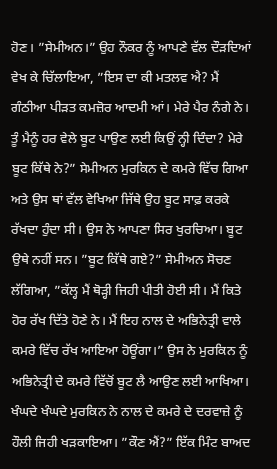ਹੋਣ। ”ਸੇਮੀਅਨ।” ਉਹ ਨੌਕਰ ਨੂੰ ਆਪਣੇ ਵੱਲ ਦੌੜਦਿਆਂ ਵੇਖ ਕੇ ਚਿੱਲਾਇਆ, ”ਇਸ ਦਾ ਕੀ ਮਤਲਵ ਐ? ਮੈਂ ਗੰਠੀਆ ਪੀੜਤ ਕਮਜ਼ੋਰ ਆਦਮੀ ਆਂ। ਮੇਰੇ ਪੈਰ ਨੰਗੇ ਨੇ। ਤੂੰ ਮੈਨੂੰ ਹਰ ਵੇਲੇ ਬੂਟ ਪਾਉਣ ਲਈ ਕਿਉਂ ਨ੍ਹੀ ਦਿੰਦਾ? ਮੇਰੇ ਬੂਟ ਕਿੱਥੇ ਨੇ?” ਸੇਮੀਅਨ ਮੁਰਕਿਨ ਦੇ ਕਮਰੇ ਵਿੱਚ ਗਿਆ ਅਤੇ ਉਸ ਥਾਂ ਵੱਲ ਵੇਖਿਆ ਜਿੱਥੇ ਉਹ ਬੂਟ ਸਾਫ਼ ਕਰਕੇ ਰੱਖਦਾ ਹੁੰਦਾ ਸੀ। ਉਸ ਨੇ ਆਪਣਾ ਸਿਰ ਖੁਰਚਿਆ। ਬੂਟ ਉਥੇ ਨਹੀਂ ਸਨ। ”ਬੂਟ ਕਿੱਥੇ ਗਏ?” ਸੇਮੀਅਨ ਸੋਚਣ ਲੱਗਿਆ, ”ਕੱਲ੍ਹ ਮੈਂ ਥੋੜ੍ਹੀ ਜਿਹੀ ਪੀਤੀ ਹੋਈ ਸੀ। ਮੈਂ ਕਿਤੇ ਹੋਰ ਰੱਖ ਦਿੱਤੇ ਹੋਣੇ ਨੇ। ਮੈਂ ਇਹ ਨਾਲ ਦੇ ਅਭਿਨੇਤ੍ਰੀ ਵਾਲੇ ਕਮਰੇ ਵਿੱਚ ਰੱਖ ਆਇਆ ਹੋਊਂਗਾ।” ਉਸ ਨੇ ਮੁਰਕਿਨ ਨੂੰ ਅਭਿਨੇਤ੍ਰੀ ਦੇ ਕਮਰੇ ਵਿੱਚੋਂ ਬੂਟ ਲੈ ਆਉਣ ਲਈ ਆਖਿਆ। ਖੰਘਦੇ ਖੰਘਦੇ ਮੁਰਕਿਨ ਨੇ ਨਾਲ ਦੇ ਕਮਰੇ ਦੇ ਦਰਵਾਜ਼ੇ ਨੂੰ ਹੌਲੀ ਜਿਹੀ ਖੜਕਾਇਆ। ”ਕੌਣ ਐਂ?” ਇੱਕ ਮਿੰਟ ਬਾਅਦ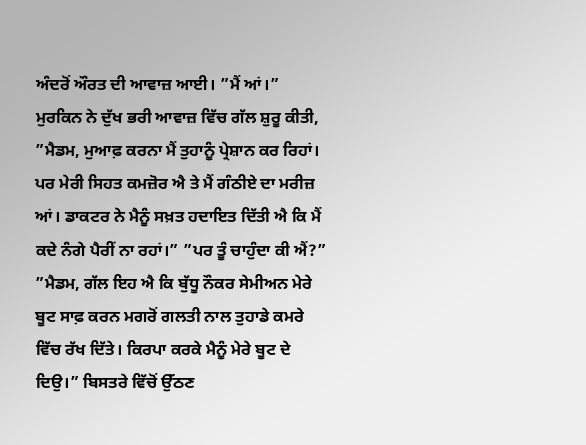ਅੰਦਰੋਂ ਔਰਤ ਦੀ ਆਵਾਜ਼ ਆਈ। ”ਮੈਂ ਆਂ।” ਮੁਰਕਿਨ ਨੇ ਦੁੱਖ ਭਰੀ ਆਵਾਜ਼ ਵਿੱਚ ਗੱਲ ਸ਼ੁਰੂ ਕੀਤੀ, ”ਮੈਡਮ, ਮੁਆਫ਼ ਕਰਨਾ ਮੈਂ ਤੁਹਾਨੂੰ ਪ੍ਰੇਸ਼ਾਨ ਕਰ ਰਿਹਾਂ। ਪਰ ਮੇਰੀ ਸਿਹਤ ਕਮਜ਼ੋਰ ਐ ਤੇ ਮੈਂ ਗੰਠੀਏ ਦਾ ਮਰੀਜ਼ ਆਂ। ਡਾਕਟਰ ਨੇ ਮੈਨੂੰ ਸਖ਼ਤ ਹਦਾਇਤ ਦਿੱਤੀ ਐ ਕਿ ਮੈਂ ਕਦੇ ਨੰਗੇ ਪੈਰੀਂ ਨਾ ਰਹਾਂ।” ”ਪਰ ਤੂੰ ਚਾਹੁੰਦਾ ਕੀ ਐਂ?” ”ਮੈਡਮ, ਗੱਲ ਇਹ ਐ ਕਿ ਬੁੱਧੂ ਨੌਕਰ ਸੇਮੀਅਨ ਮੇਰੇ ਬੂਟ ਸਾਫ਼ ਕਰਨ ਮਗਰੋਂ ਗਲਤੀ ਨਾਲ ਤੁਹਾਡੇ ਕਮਰੇ ਵਿੱਚ ਰੱਖ ਦਿੱਤੇ। ਕਿਰਪਾ ਕਰਕੇ ਮੈਨੂੰ ਮੇਰੇ ਬੂਟ ਦੇ ਦਿਉ।” ਬਿਸਤਰੇ ਵਿੱਚੋਂ ਉੱਠਣ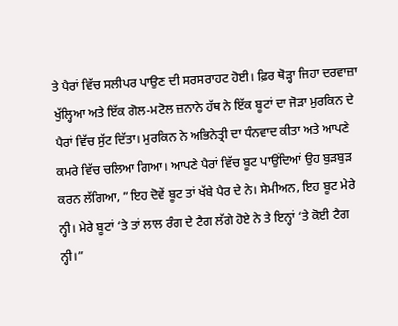ਤੇ ਪੈਰਾਂ ਵਿੱਚ ਸਲੀਪਰ ਪਾਉਣ ਦੀ ਸਰਸਰਾਹਟ ਹੋਈ। ਫ਼ਿਰ ਥੋੜ੍ਹਾ ਜਿਹਾ ਦਰਵਾਜ਼ਾ ਖੁੱਲ੍ਹਿਆ ਅਤੇ ਇੱਕ ਗੋਲ-ਮਟੋਲ ਜ਼ਨਾਨੇ ਹੱਥ ਨੇ ਇੱਕ ਬੂਟਾਂ ਦਾ ਜੋੜਾ ਮੁਰਕਿਨ ਦੇ ਪੈਰਾਂ ਵਿੱਚ ਸੁੱਟ ਦਿੱਤਾ। ਮੁਰਕਿਨ ਨੇ ਅਭਿਨੇਤ੍ਰੀ ਦਾ ਧੰਨਵਾਦ ਕੀਤਾ ਅਤੇ ਆਪਣੇ ਕਮਰੇ ਵਿੱਚ ਚਲਿਆ ਗਿਆ। ਆਪਣੇ ਪੈਰਾਂ ਵਿੱਚ ਬੂਟ ਪਾਉਂਦਿਆਂ ਉਹ ਬੁੜਬੁੜ ਕਰਨ ਲੱਗਿਆ, ”ਇਹ ਦੋਵੇਂ ਬੂਟ ਤਾਂ ਖੱਬੇ ਪੈਰ ਦੇ ਨੇ। ਸੇਮੀਅਨ, ਇਹ ਬੂਟ ਮੇਰੇ ਨ੍ਹੀ। ਮੇਰੇ ਬੂਟਾਂ ‘ਤੇ ਤਾਂ ਲਾਲ ਰੰਗ ਦੇ ਟੈਗ ਲੱਗੇ ਹੋਏ ਨੇ ਤੇ ਇਨ੍ਹਾਂ ‘ਤੇ ਕੋਈ ਟੈਗ ਨ੍ਹੀ।”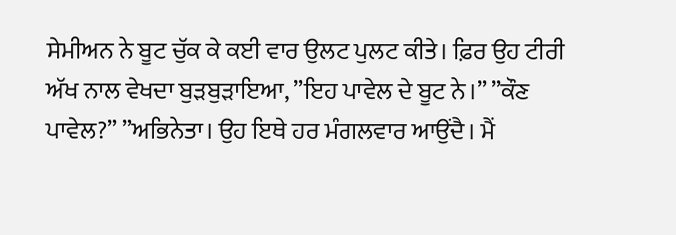ਸੇਮੀਅਨ ਨੇ ਬੂਟ ਚੁੱਕ ਕੇ ਕਈ ਵਾਰ ਉਲਟ ਪੁਲਟ ਕੀਤੇ। ਫ਼ਿਰ ਉਹ ਟੀਰੀ ਅੱਖ ਨਾਲ ਵੇਖਦਾ ਬੁੜਬੁੜਾਇਆ, ”ਇਹ ਪਾਵੇਲ ਦੇ ਬੂਟ ਨੇ।” ”ਕੌਣ ਪਾਵੇਲ?” ”ਅਭਿਨੇਤਾ। ਉਹ ਇਥੇ ਹਰ ਮੰਗਲਵਾਰ ਆਉਂਦੈ। ਮੈਂ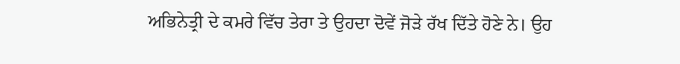ਅਭਿਨੇਤ੍ਰੀ ਦੇ ਕਮਰੇ ਵਿੱਚ ਤੇਰਾ ਤੇ ਉਹਦਾ ਦੋਵੇਂ ਜੋੜੇ ਰੱਖ ਦਿੱਤੇ ਹੋਣੇ ਨੇ। ਉਹ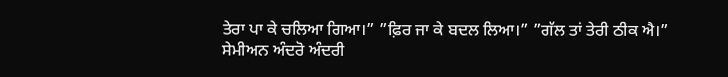ਤੇਰਾ ਪਾ ਕੇ ਚਲਿਆ ਗਿਆ।” ”ਫ਼ਿਰ ਜਾ ਕੇ ਬਦਲ ਲਿਆ।” ”ਗੱਲ ਤਾਂ ਤੇਰੀ ਠੀਕ ਐ।” ਸੇਮੀਅਨ ਅੰਦਰੋ ਅੰਦਰੀ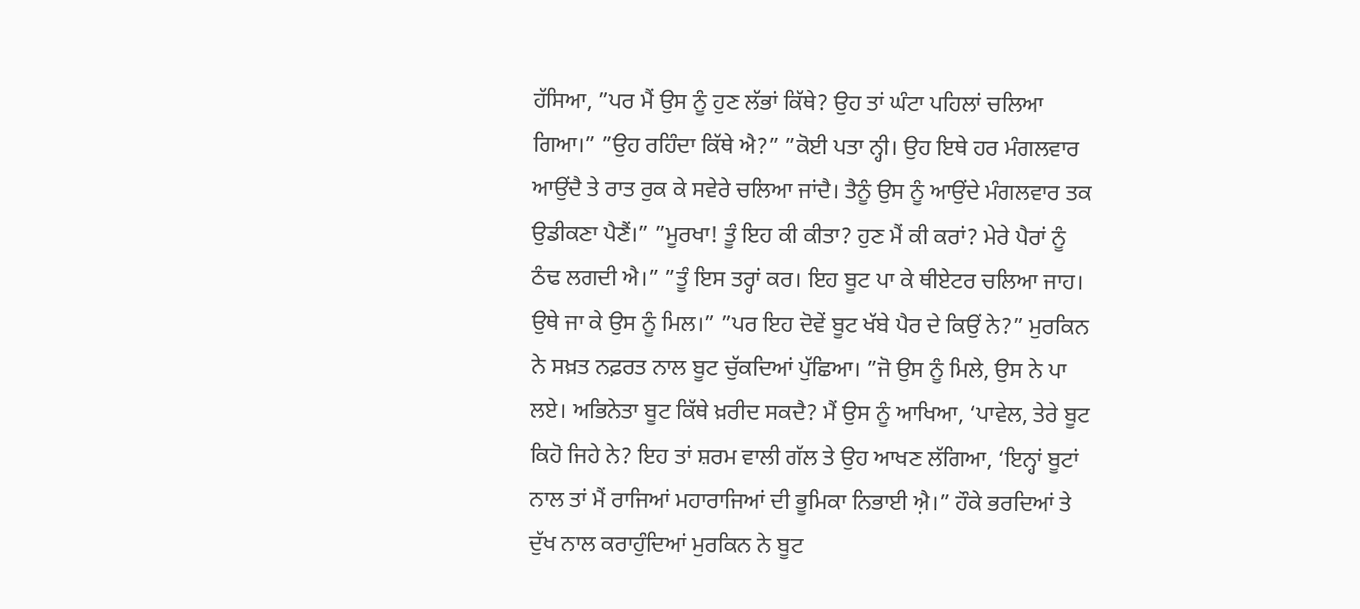ਹੱਸਿਆ, ”ਪਰ ਮੈਂ ਉਸ ਨੂੰ ਹੁਣ ਲੱਭਾਂ ਕਿੱਥੇ? ਉਹ ਤਾਂ ਘੰਟਾ ਪਹਿਲਾਂ ਚਲਿਆ ਗਿਆ।” ”ਉਹ ਰਹਿੰਦਾ ਕਿੱਥੇ ਐ?” ”ਕੋਈ ਪਤਾ ਨ੍ਹੀ। ਉਹ ਇਥੇ ਹਰ ਮੰਗਲਵਾਰ ਆਉਂਦੈ ਤੇ ਰਾਤ ਰੁਕ ਕੇ ਸਵੇਰੇ ਚਲਿਆ ਜਾਂਦੈ। ਤੈਨੂੰ ਉਸ ਨੂੰ ਆਉਂਦੇ ਮੰਗਲਵਾਰ ਤਕ ਉਡੀਕਣਾ ਪੈਣੈਂ।” ”ਮੂਰਖਾ! ਤੂੰ ਇਹ ਕੀ ਕੀਤਾ? ਹੁਣ ਮੈਂ ਕੀ ਕਰਾਂ? ਮੇਰੇ ਪੈਰਾਂ ਨੂੰ ਠੰਢ ਲਗਦੀ ਐ।” ”ਤੂੰ ਇਸ ਤਰ੍ਹਾਂ ਕਰ। ਇਹ ਬੂਟ ਪਾ ਕੇ ਥੀਏਟਰ ਚਲਿਆ ਜਾਹ। ਉਥੇ ਜਾ ਕੇ ਉਸ ਨੂੰ ਮਿਲ।” ”ਪਰ ਇਹ ਦੋਵੇਂ ਬੂਟ ਖੱਬੇ ਪੈਰ ਦੇ ਕਿਉਂ ਨੇ?” ਮੁਰਕਿਨ ਨੇ ਸਖ਼ਤ ਨਫ਼ਰਤ ਨਾਲ ਬੂਟ ਚੁੱਕਦਿਆਂ ਪੁੱਛਿਆ। ”ਜੋ ਉਸ ਨੂੰ ਮਿਲੇ, ਉਸ ਨੇ ਪਾ ਲਏ। ਅਭਿਨੇਤਾ ਬੂਟ ਕਿੱਥੇ ਖ਼ਰੀਦ ਸਕਦੈ? ਮੈਂ ਉਸ ਨੂੰ ਆਖਿਆ, ‘ਪਾਵੇਲ, ਤੇਰੇ ਬੂਟ ਕਿਹੋ ਜਿਹੇ ਨੇ? ਇਹ ਤਾਂ ਸ਼ਰਮ ਵਾਲੀ ਗੱਲ ਤੇ ਉਹ ਆਖਣ ਲੱਗਿਆ, ‘ਇਨ੍ਹਾਂ ਬੂਟਾਂ ਨਾਲ ਤਾਂ ਮੈਂ ਰਾਜਿਆਂ ਮਹਾਰਾਜਿਆਂ ਦੀ ਭੂਮਿਕਾ ਨਿਭਾਈ ਐ਼।” ਹੌਕੇ ਭਰਦਿਆਂ ਤੇ ਦੁੱਖ ਨਾਲ ਕਰਾਹੁੰਦਿਆਂ ਮੁਰਕਿਨ ਨੇ ਬੂਟ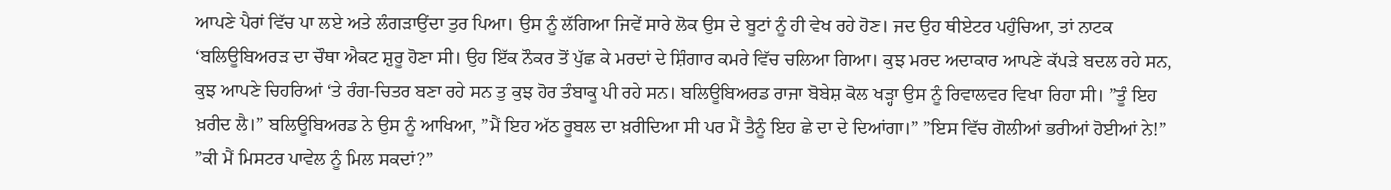ਆਪਣੇ ਪੈਰਾਂ ਵਿੱਚ ਪਾ ਲਏ ਅਤੇ ਲੰਗੜਾਉਂਦਾ ਤੁਰ ਪਿਆ। ਉਸ ਨੂੰ ਲੱਗਿਆ ਜਿਵੇਂ ਸਾਰੇ ਲੋਕ ਉਸ ਦੇ ਬੂਟਾਂ ਨੂੰ ਹੀ ਵੇਖ ਰਹੇ ਹੋਣ। ਜਦ ਉਹ ਥੀਏਟਰ ਪਹੁੰਚਿਆ, ਤਾਂ ਨਾਟਕ ‘ਬਲਿਊਬਿਅਰਡ਼ ਦਾ ਚੌਥਾ ਐਕਟ ਸ਼ੁਰੂ ਹੋਣਾ ਸੀ। ਉਹ ਇੱਕ ਨੌਕਰ ਤੋਂ ਪੁੱਛ ਕੇ ਮਰਦਾਂ ਦੇ ਸ਼ਿੰਗਾਰ ਕਮਰੇ ਵਿੱਚ ਚਲਿਆ ਗਿਆ। ਕੁਝ ਮਰਦ ਅਦਾਕਾਰ ਆਪਣੇ ਕੱਪੜੇ ਬਦਲ ਰਹੇ ਸਨ, ਕੁਝ ਆਪਣੇ ਚਿਹਰਿਆਂ ‘ਤੇ ਰੰਗ-ਚਿਤਰ ਬਣਾ ਰਹੇ ਸਨ ਤੁ ਕੁਝ ਹੋਰ ਤੰਬਾਕੂ ਪੀ ਰਹੇ ਸਨ। ਬਲਿਊਬਿਅਰਡ ਰਾਜਾ ਬੋਬੇਸ਼ ਕੋਲ ਖੜ੍ਹਾ ਉਸ ਨੂੰ ਰਿਵਾਲਵਰ ਵਿਖਾ ਰਿਹਾ ਸੀ। ”ਤੂੰ ਇਹ ਖ਼ਰੀਦ ਲੈ।” ਬਲਿਊਬਿਅਰਡ ਨੇ ਉਸ ਨੂੰ ਆਖਿਆ, ”ਮੈਂ ਇਹ ਅੱਠ ਰੂਬਲ ਦਾ ਖ਼ਰੀਦਿਆ ਸੀ ਪਰ ਮੈਂ ਤੈਨੂੰ ਇਹ ਛੇ ਦਾ ਦੇ ਦਿਆਂਗਾ।” ”ਇਸ ਵਿੱਚ ਗੋਲੀਆਂ ਭਰੀਆਂ ਹੋਈਆਂ ਨੇ!” ”ਕੀ ਮੈਂ ਮਿਸਟਰ ਪਾਵੇਲ ਨੂੰ ਮਿਲ ਸਕਦਾਂ?”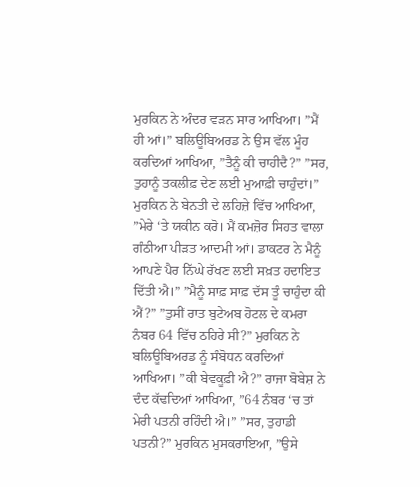ਮੁਰਕਿਨ ਨੇ ਅੰਦਰ ਵੜਨ ਸਾਰ ਆਖਿਆ। ”ਮੈਂ ਹੀ ਆਂ।” ਬਲਿਊਬਿਅਰਡ ਨੇ ਉਸ ਵੱਲ ਮੂੰਹ ਕਰਦਿਆਂ ਆਖਿਆ, ”ਤੈਨੂੰ ਕੀ ਚਾਹੀਦੈ?” ”ਸਰ, ਤੁਹਾਨੂੰ ਤਕਲੀਫ਼ ਦੇਣ ਲਈ ਮੁਆਫ਼ੀ ਚਾਹੁੰਦਾਂ।” ਮੁਰਕਿਨ ਨੇ ਬੇਨਤੀ ਦੇ ਲਹਿਜ਼ੇ ਵਿੱਚ ਆਖਿਆ, ”ਮੇਰੇ ‘ਤੇ ਯਕੀਨ ਕਰੋ। ਮੈਂ ਕਮਜ਼ੋਰ ਸਿਹਤ ਵਾਲਾ ਗੰਠੀਆ ਪੀੜਤ ਆਦਮੀ ਆਂ। ਡਾਕਟਰ ਨੇ ਮੈਨੂੰ ਆਪਣੇ ਪੈਰ ਨਿੱਘੇ ਰੱਖਣ ਲਈ ਸਖ਼ਤ ਹਦਾਇਤ ਦਿੱਤੀ ਐ।” ”ਮੈਨੂੰ ਸਾਫ਼ ਸਾਫ਼ ਦੱਸ ਤੂੰ ਚਾਹੁੰਦਾ ਕੀ ਐਂ?” ”ਤੁਸੀਂ ਰਾਤ ਬੁਟੇਅਬ ਹੋਟਲ ਦੇ ਕਮਰਾ ਨੰਬਰ 64 ਵਿੱਚ ਠਹਿਰੇ ਸੀ?” ਮੁਰਕਿਨ ਨੇ ਬਲਿਊਬਿਅਰਡ ਨੂੰ ਸੰਬੋਧਨ ਕਰਦਿਆਂ ਆਖਿਆ। ”ਕੀ ਬੇਵਕੂਫ਼ੀ ਐ?” ਰਾਜਾ ਬੋਬੇਸ਼ ਨੇ ਦੰਦ ਕੱਢਦਿਆਂ ਆਖਿਆ, ”64 ਨੰਬਰ ‘ਚ ਤਾਂ ਮੇਰੀ ਪਤਨੀ ਰਹਿੰਦੀ ਐ।” ”ਸਰ, ਤੁਹਾਡੀ ਪਤਨੀ?” ਮੁਰਕਿਨ ਮੁਸਕਰਾਇਆ, ”ਉਸੇ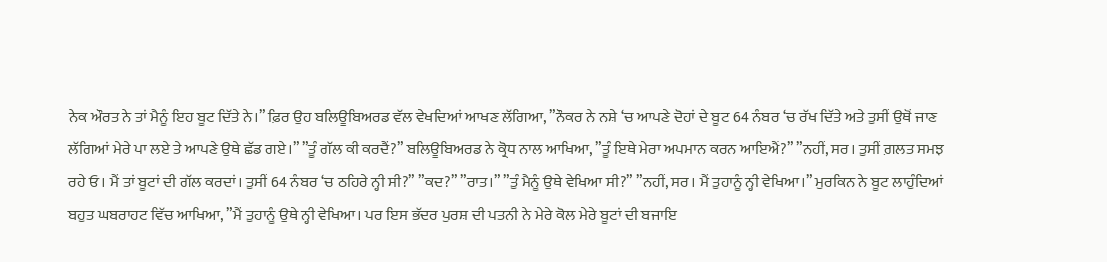ਨੇਕ ਔਰਤ ਨੇ ਤਾਂ ਮੈਨੂੰ ਇਹ ਬੂਟ ਦਿੱਤੇ ਨੇ।” ਫ਼ਿਰ ਉਹ ਬਲਿਊਬਿਅਰਡ ਵੱਲ ਵੇਖਦਿਆਂ ਆਖਣ ਲੱਗਿਆ, ”ਨੌਕਰ ਨੇ ਨਸ਼ੇ ‘ਚ ਆਪਣੇ ਦੋਹਾਂ ਦੇ ਬੂਟ 64 ਨੰਬਰ ‘ਚ ਰੱਖ ਦਿੱਤੇ ਅਤੇ ਤੁਸੀਂ ਉਥੋਂ ਜਾਣ ਲੱਗਿਆਂ ਮੇਰੇ ਪਾ ਲਏ ਤੇ ਆਪਣੇ ਉਥੇ ਛੱਡ ਗਏ।” ”ਤੂੰ ਗੱਲ ਕੀ ਕਰਦੈਂ?” ਬਲਿਊਬਿਅਰਡ ਨੇ ਕ੍ਰੋਧ ਨਾਲ ਆਖਿਆ, ”ਤੂੰ ਇਥੇ ਮੇਰਾ ਅਪਮਾਨ ਕਰਨ ਆਇਐਂ?” ”ਨਹੀਂ, ਸਰ। ਤੁਸੀਂ ਗ਼ਲਤ ਸਮਝ ਰਹੇ ਓ। ਮੈਂ ਤਾਂ ਬੂਟਾਂ ਦੀ ਗੱਲ ਕਰਦਾਂ। ਤੁਸੀਂ 64 ਨੰਬਰ ‘ਚ ਠਹਿਰੇ ਨ੍ਹੀ ਸੀ?” ”ਕਦ?” ”ਰਾਤ।” ”ਤੁੰ ਮੈਨੂੰ ਉਥੇ ਵੇਖਿਆ ਸੀ?” ”ਨਹੀਂ, ਸਰ। ਮੈਂ ਤੁਹਾਨੂੰ ਨ੍ਹੀ ਵੇਖਿਆ।” ਮੁਰਕਿਨ ਨੇ ਬੂਟ ਲਾਹੁੰਦਿਆਂ ਬਹੁਤ ਘਬਰਾਹਟ ਵਿੱਚ ਆਖਿਆ, ”ਮੈਂ ਤੁਹਾਨੂੰ ਉਥੇ ਨ੍ਹੀ ਵੇਖਿਆ। ਪਰ ਇਸ ਭੱਦਰ ਪੁਰਸ਼ ਦੀ ਪਤਨੀ ਨੇ ਮੇਰੇ ਕੋਲ ਮੇਰੇ ਬੂਟਾਂ ਦੀ ਬਜਾਇ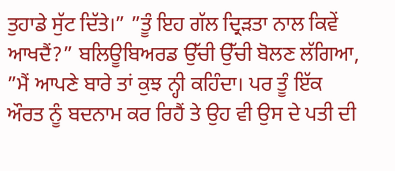ਤੁਹਾਡੇ ਸੁੱਟ ਦਿੱਤੇ।” ”ਤੂੰ ਇਹ ਗੱਲ ਦ੍ਰਿੜਤਾ ਨਾਲ ਕਿਵੇਂ ਆਖਦੈਂ?” ਬਲਿਊਬਿਅਰਡ ਉੱਚੀ ਉੱਚੀ ਬੋਲਣ ਲੱਗਿਆ, ”ਮੈਂ ਆਪਣੇ ਬਾਰੇ ਤਾਂ ਕੁਝ ਨ੍ਹੀ ਕਹਿੰਦਾ। ਪਰ ਤੂੰ ਇੱਕ ਔਰਤ ਨੂੰ ਬਦਨਾਮ ਕਰ ਰਿਹੈਂ ਤੇ ਉਹ ਵੀ ਉਸ ਦੇ ਪਤੀ ਦੀ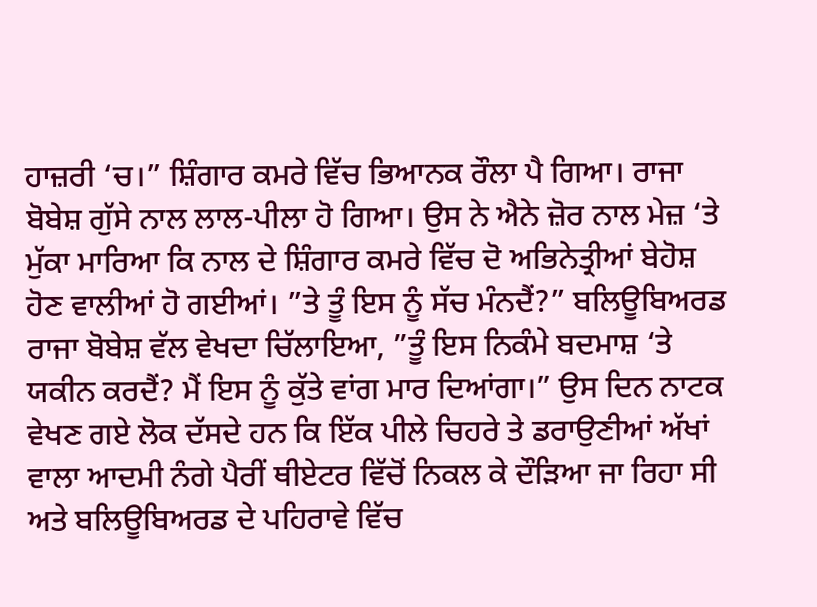ਹਾਜ਼ਰੀ ‘ਚ।” ਸ਼ਿੰਗਾਰ ਕਮਰੇ ਵਿੱਚ ਭਿਆਨਕ ਰੌਲਾ ਪੈ ਗਿਆ। ਰਾਜਾ ਬੋਬੇਸ਼ ਗੁੱਸੇ ਨਾਲ ਲਾਲ-ਪੀਲਾ ਹੋ ਗਿਆ। ਉਸ ਨੇ ਐਨੇ ਜ਼ੋਰ ਨਾਲ ਮੇਜ਼ ‘ਤੇ ਮੁੱਕਾ ਮਾਰਿਆ ਕਿ ਨਾਲ ਦੇ ਸ਼ਿੰਗਾਰ ਕਮਰੇ ਵਿੱਚ ਦੋ ਅਭਿਨੇਤ੍ਰੀਆਂ ਬੇਹੋਸ਼ ਹੋਣ ਵਾਲੀਆਂ ਹੋ ਗਈਆਂ। ”ਤੇ ਤੂੰ ਇਸ ਨੂੰ ਸੱਚ ਮੰਨਦੈਂ?” ਬਲਿਊਬਿਅਰਡ ਰਾਜਾ ਬੋਬੇਸ਼ ਵੱਲ ਵੇਖਦਾ ਚਿੱਲਾਇਆ, ”ਤੂੰ ਇਸ ਨਿਕੰਮੇ ਬਦਮਾਸ਼ ‘ਤੇ ਯਕੀਨ ਕਰਦੈਂ? ਮੈਂ ਇਸ ਨੂੰ ਕੁੱਤੇ ਵਾਂਗ ਮਾਰ ਦਿਆਂਗਾ।” ਉਸ ਦਿਨ ਨਾਟਕ ਵੇਖਣ ਗਏ ਲੋਕ ਦੱਸਦੇ ਹਨ ਕਿ ਇੱਕ ਪੀਲੇ ਚਿਹਰੇ ਤੇ ਡਰਾਉਣੀਆਂ ਅੱਖਾਂ ਵਾਲਾ ਆਦਮੀ ਨੰਗੇ ਪੈਰੀਂ ਥੀਏਟਰ ਵਿੱਚੋਂ ਨਿਕਲ ਕੇ ਦੌੜਿਆ ਜਾ ਰਿਹਾ ਸੀ ਅਤੇ ਬਲਿਊਬਿਅਰਡ ਦੇ ਪਹਿਰਾਵੇ ਵਿੱਚ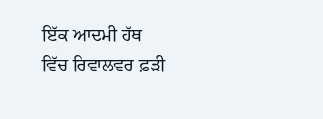ਇੱਕ ਆਦਮੀ ਹੱਥ ਵਿੱਚ ਰਿਵਾਲਵਰ ਫ਼ੜੀ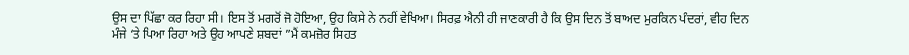ਉਸ ਦਾ ਪਿੱਛਾ ਕਰ ਰਿਹਾ ਸੀ। ਇਸ ਤੋਂ ਮਗਰੋਂ ਜੋ ਹੋਇਆ, ਉਹ ਕਿਸੇ ਨੇ ਨਹੀਂ ਵੇਖਿਆ। ਸਿਰਫ਼ ਐਨੀ ਹੀ ਜਾਣਕਾਰੀ ਹੈ ਕਿ ਉਸ ਦਿਨ ਤੋਂ ਬਾਅਦ ਮੁਰਕਿਨ ਪੰਦਰਾਂ, ਵੀਹ ਦਿਨ ਮੰਜੇ ‘ਤੇ ਪਿਆ ਰਿਹਾ ਅਤੇ ਉਹ ਆਪਣੇ ਸ਼ਬਦਾਂ ”ਮੈਂ ਕਮਜ਼ੋਰ ਸਿਹਤ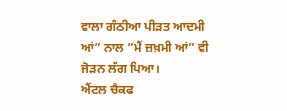ਵਾਲਾ ਗੰਠੀਆ ਪੀੜਤ ਆਦਮੀ ਆਂ” ਨਾਲ ”ਮੈਂ ਜ਼ਖ਼ਮੀ ਆਂ” ਵੀ ਜੋੜਨ ਲੱਗ ਪਿਆ।
ਐਂਟਲ ਚੈਕਫ